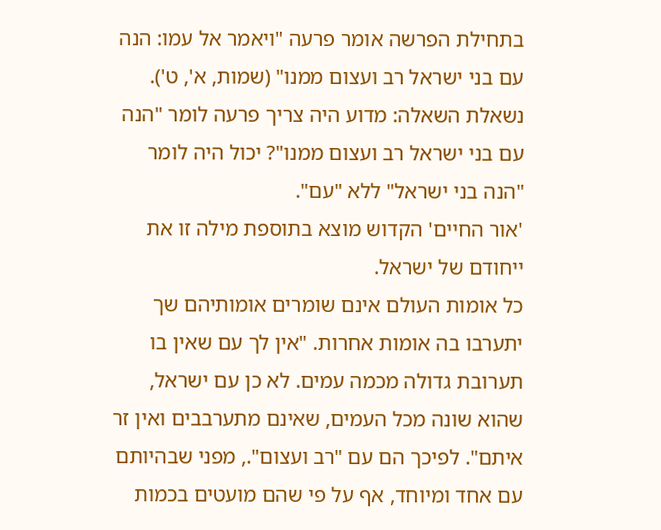בתחילת הפרשה אומר פרעה "ויאמר אל עמו: הנה עם בני ישראל רב ועצום ממנו" (שמות, א', ט').
נשאלת השאלה: מדוע היה צריך פרעה לומר "הנה עם בני ישראל רב ועצום ממנו"? יכול היה לומר "הנה בני ישראל" ללא "עם".
'אור החיים' הקדוש מוצא בתוספת מילה זו את ייחודם של ישראל.
כל אומות העולם אינם שומרים אומותיהם שך יתערבו בה אומות אחרות. "אין לך עם שאין בו תערובת גדולה מכמה עמים. לא כן עם ישראל, שהוא שונה מכל העמים, שאינם מתערבבים ואין זר איתם". לפיכך הם עם "רב ועצום"., מפני שבהיותם עם אחד ומיוחד, אף על פי שהם מועטים בכמות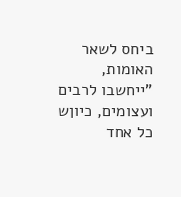ביחס לשאר האומות, "ייחשבו לרבים ועצומים, כיוןש כל אחד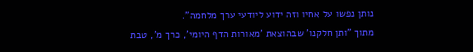נותן נפשו על אחיו וזה ידוע ליודעי ערך מלחמה".
מתוך "ותן חלקנו' שבהוצאת 'מאורות הדף היומי', כרך מ', טבת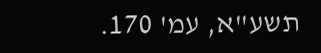תשע"א, עמ' 170.